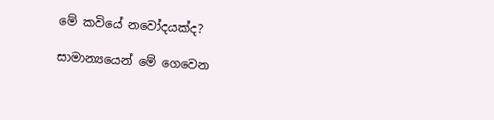මේ කවියේ නවෝදයක්ද?

සාමාන්‍යයෙන් මේ ගෙවෙන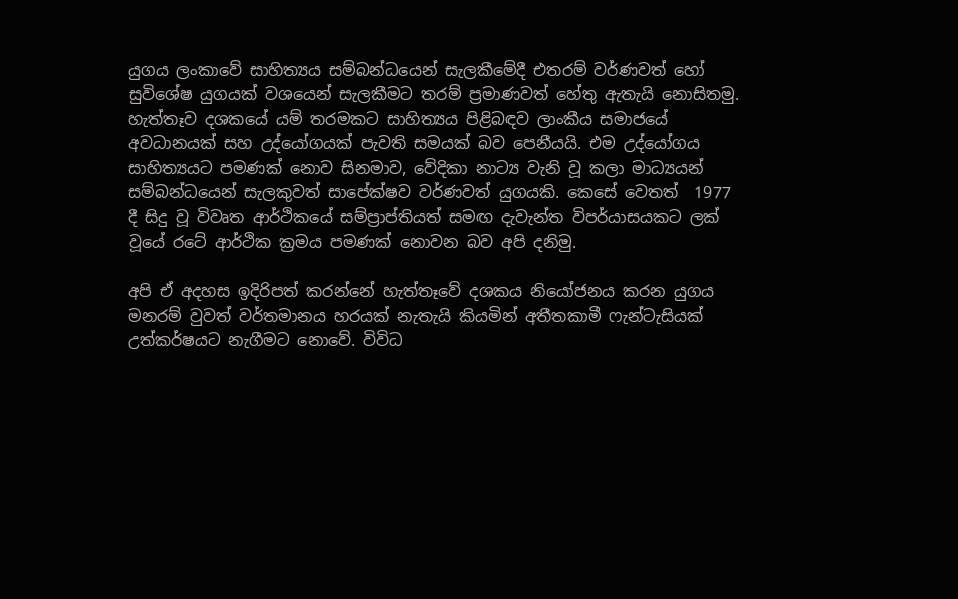යුගය ලංකාවේ සාහිත්‍යය සම්බන්ධයෙන් සැලකීමේදී එතරම් වර්ණවත් හෝ සුවිශේෂ යුගයක් වශයෙන් සැලකීමට තරම් ප්‍රමාණවත් හේතු ඇතැයි නොසිතමු. හැත්තෑව දශකයේ යම් තරමකට සාහිත්‍යය පිළිබඳව ලාංකීය සමාජයේ අවධානයක් සහ උද්යෝගයක් පැවති සමයක් බව පෙනීයයි. එම උද්යෝගය සාහිත්‍යයට පමණක් නොව සිනමාව, වේදිකා නාට්‍ය වැනි වූ කලා මාධ්‍යයන් සම්බන්ධයෙන් සැලකුවත් සාපේක්ෂව වර්ණවත් යුගයකි. කෙසේ වෙතත්  1977 දී සිදු වූ විවෘත ආර්ථිකයේ සම්ප්‍රාප්තියත් සමඟ දැවැන්ත විපර්යාසයකට ලක් වූයේ රටේ ආර්ථික ක්‍රමය පමණක් නොවන බව අපි දනිමු.

අපි ඒ අදහස ඉදිරිපත් කරන්නේ හැත්තෑවේ දශකය නියෝජනය කරන යුගය මනරම් වුවත් වර්තමානය හරයක් නැතැයි කියමින් අතීතකාමී ෆැන්ටැසියක් උත්කර්ෂයට නැගීමට නොවේ. විවිධ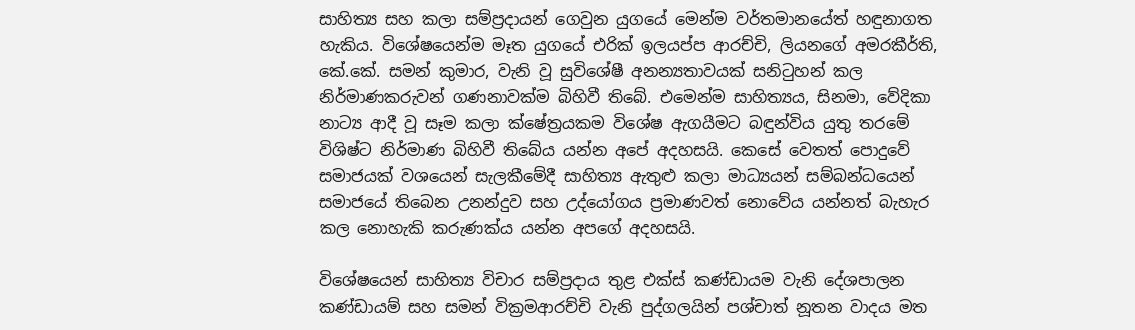සාහිත්‍ය සහ කලා සම්ප්‍රදායන් ගෙවුන යුගයේ මෙන්ම වර්තමානයේත් හඳුනාගත හැකිය. විශේෂයෙන්ම මෑත යුගයේ එරික් ඉලයප්ප ආරච්චි, ලියනගේ අමරකීර්ති, කේ.කේ. සමන් කුමාර, වැනි වූ සුවිශේෂී අනන්‍යතාවයක් සනිටුහන් කල නිර්මාණකරුවන් ගණනාවක්ම බිහිවී තිබේ. එමෙන්ම සාහිත්‍යය, සිනමා, වේදිකා නාට්‍ය ආදී වූ සෑම කලා ක්ෂේත්‍රයකම විශේෂ ඇගයීමට බඳුන්විය යුතු තරමේ විශිෂ්ට නිර්මාණ බිහිවී තිබේය යන්න අපේ අදහසයි. කෙසේ වෙතත් පොදුවේ සමාජයක් වශයෙන් සැලකීමේදී සාහිත්‍ය ඇතුළු කලා මාධ්‍යයන් සම්බන්ධයෙන් සමාජයේ තිබෙන උනන්දුව සහ උද්යෝගය ප්‍රමාණවත් නොවේය යන්නත් බැහැර කල නොහැකි කරුණක්ය යන්න අපගේ අදහසයි.

විශේෂයෙන් සාහිත්‍ය විචාර සම්ප්‍රදාය තුළ එක්ස් කණ්ඩායම වැනි දේශපාලන කණ්ඩායම් සහ සමන් වික්‍රමආරච්චි වැනි පුද්ගලයින් පශ්චාත් නූතන වාදය මත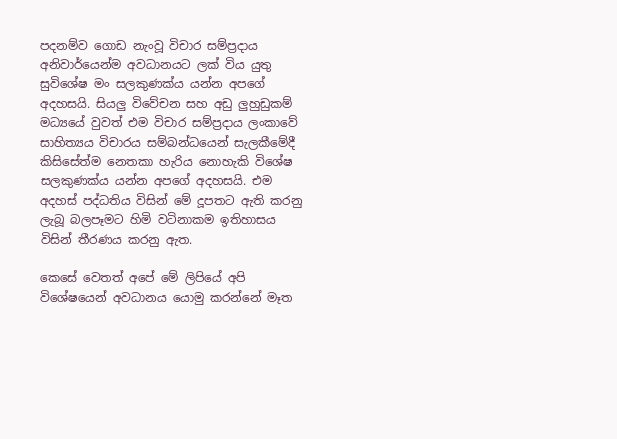පදනම්ව ගොඩ නැංවූ විචාර සම්ප්‍රදාය අනිවාර්යෙන්ම අවධානයට ලක් විය යුතු සුවිශේෂ මං සලකුණක්ය යන්න අපගේ අදහසයි. සියලු විවේචන සහ අඩු ලුහුඩුකම් මධ්‍යයේ වුවත් එම විචාර සම්ප්‍රදාය ලංකාවේ සාහිත්‍යය විචාරය සම්බන්ධයෙන් සැලකීමේදී කිසිසේත්ම නෙතකා හැරිය නොහැකි විශේෂ සලකුණක්ය යන්න අපගේ අදහසයි. එම අදහස් පද්ධතිය විසින් මේ දූපතට ඇති කරනු ලැබූ බලපෑමට හිමි වටිනාකම ඉතිහාසය විසින් තීරණය කරනු ඇත.

කෙසේ වෙතත් අපේ මේ ලිපියේ අපි විශේෂයෙන් අවධානය යොමු කරන්නේ මෑත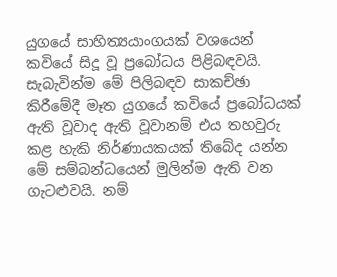යුගයේ සාහිත්‍යයාංගයක් වශයෙන් කවියේ සිදූ වූ ප්‍රබෝධය පිළිබඳවයි. සැබැවින්ම මේ පිලිබඳව සාකච්ඡා කිරීමේදී මෑත යුගයේ කවියේ ප්‍රබෝධයක් ඇති වූවාද ඇති වූවානම් එය තහවුරු කළ හැකි නිර්ණායකයක් තිබේද යන්න මේ සම්බන්ධයෙන් මුලින්ම ඇති වන ගැටළුවයි. නම්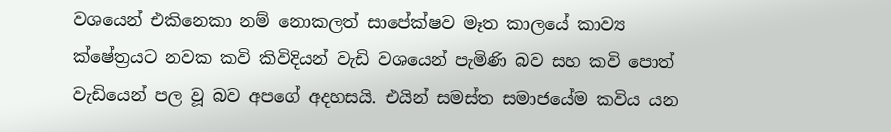වශයෙන් එකිනෙකා නම් නොකලත් සාපේක්ෂව මෑත කාලයේ කාව්‍ය ක්ෂේත්‍රයට නවක කවි කිවිදියන් වැඩි වශයෙන් පැමිණි බව සහ කවි පොත් වැඩියෙන් පල වූ බව අපගේ අදහසයි. එයින් සමස්ත සමාජයේම කවිය යන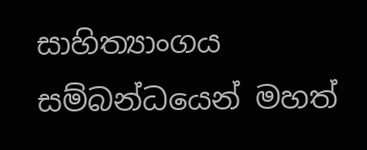සාහිත්‍යාංගය සම්බන්ධයෙන් මහත්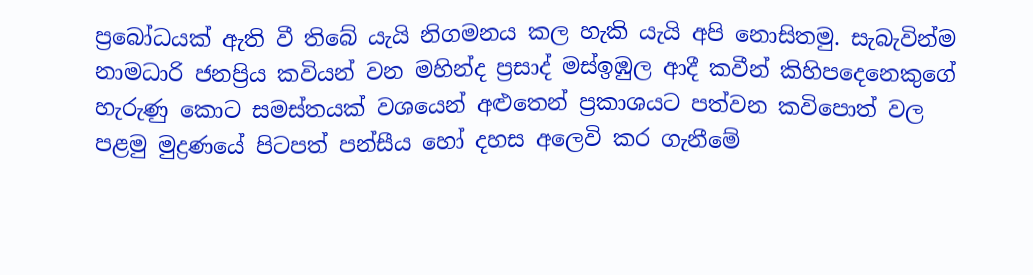ප්‍රබෝධයක් ඇති වී තිබේ යැයි නිගමනය කල හැකි යැයි අපි නොසිතමු. සැබැවින්ම නාමධාරි ජනප්‍රිය කවියන් වන මහින්ද ප්‍රසාද් මස්ඉඹුල ආදී කවීන් කිහිපදෙනෙකුගේ හැරුණු කොට සමස්තයක් වශයෙන් අළුතෙන් ප්‍රකාශයට පත්වන කවිපොත් වල පළමු මුද්‍රණයේ පිටපත් පන්සීය හෝ දහස අලෙවි කර ගැනීමේ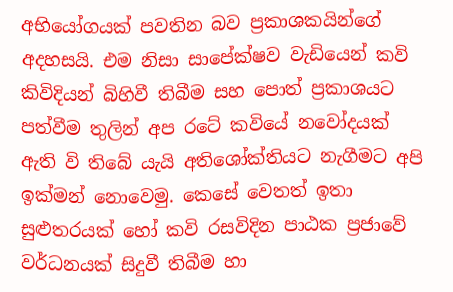අභියෝගයක් පවතින බව ප්‍රකාශකයින්ගේ අදහසයි. එම නිසා සාපේක්ෂව වැඩියෙන් කවි කිවිදියන් බිහිවී තිබීම සහ පොත් ප්‍රකාශයට පත්වීම තුලින් අප රටේ කවියේ නවෝදයක් ඇති වි තිබේ යැයි අතිශෝක්තියට නැගීමට අපි ඉක්මන් නොවෙමු. කෙසේ වෙතත් ඉතා සුළුතරයක් හෝ කවි රසවිදින පාඨක ප්‍රජාවේ වර්ධනයක් සිදුවී තිබීම හා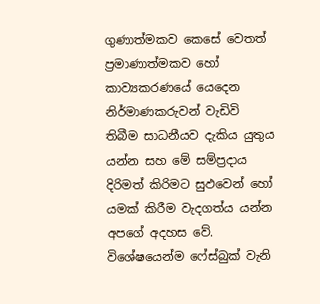ගුණාත්මකව කෙසේ වෙතත් ප්‍රමාණාත්මකව හෝ කාව්‍යකරණයේ යෙදෙන නිර්මාණකරුවන් වැඩිවි තිබීම සාධනීයව දැකිය යුතුය යන්න සහ මේ සම්ප්‍රදාය දිරිමත් කිරිමට සුඵවෙන් හෝ යමක් කිරීම වැදගත්ය යන්න අපගේ අදහස වේ. විශේෂයෙන්ම ෆේස්බුක් වැනි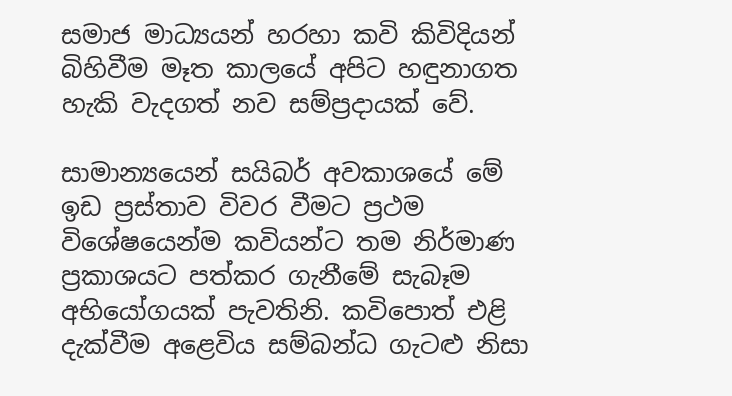සමාජ මාධ්‍යයන් හරහා කවි කිවිදියන් බිහිවීම මෑත කාලයේ අපිට හඳුනාගත හැකි වැදගත් නව සම්ප්‍රදායක් වේ.

සාමාන්‍යයෙන් සයිබර් අවකාශයේ මේ ඉඩ ප්‍රස්තාව විවර වීමට ප්‍රථම විශේෂයෙන්ම කවියන්ට තම නිර්මාණ ප්‍රකාශයට පත්කර ගැනීමේ සැබෑම අභියෝගයක් පැවතිනි. කවිපොත් එළි දැක්වීම අළෙවිය සම්බන්ධ ගැටළු නිසා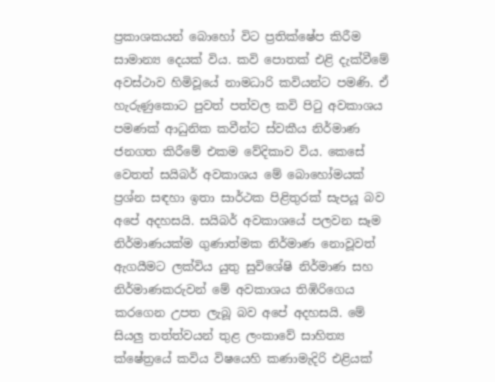ප්‍රකාශකයන් බොහෝ විට ප්‍රතික්ෂේප කිරීම සාමාන්‍ය දෙයක් විය. කවි පොතක් එළි දැක්වීමේ අවස්ථාව හිමිවූයේ නාමධාරි කවියන්ට පමණි. ඒ හැරුණුකොට පුවත් පත්වල කවි පිටු අවකාශය පමණක් ආධුනික කවීන්ට ස්වකීය නිර්මාණ ජනගත කිරීමේ එකම වේදිකාව විය. කෙසේ වෙතත් සයිබර් අවකාශය මේ බොහෝමයක් ප්‍රශ්න සඳහා ඉතා සාර්ථක පිළිතුරක් සැපයූ බව අපේ අදහසයි. සයිබර් අවකාශයේ පලවන සෑම නිර්මාණයක්ම ගුණාත්මක නිර්මාණ නොවූවත් ඇගයීමට ලක්විය යුතු සුවිශේෂි නිර්මාණ සහ නිර්මාණකරුවන් මේ අවකාශය තිඹිරිගෙය කරගෙන උපත ලැබූ බව අපේ අදහසයි. මේ සියලු තත්ත්වයන් තුළ ලංකාවේ සාහිත්‍ය ක්ෂේත්‍රයේ කවිය විෂයෙහි කණාමැදිරි එළියක්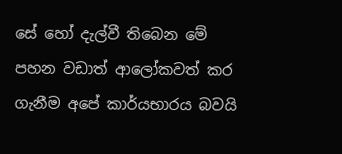සේ හෝ දැල්වී තිබෙන මේ පහන වඩාත් ආලෝකවත් කර ගැනීම අපේ කාර්යභාරය බවයි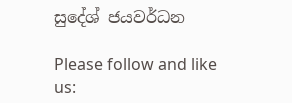සුදේශ් ජයවර්ධන

Please follow and like us: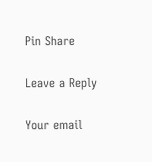Pin Share

Leave a Reply

Your email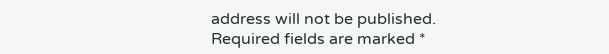address will not be published. Required fields are marked *